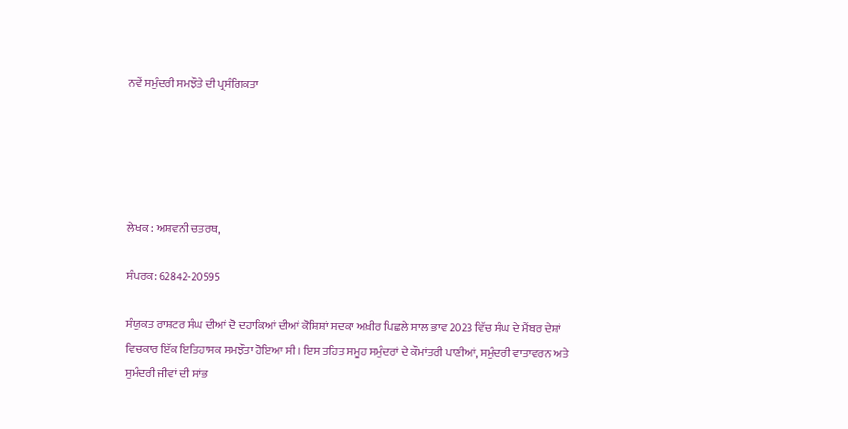ਨਵੇਂ ਸਮੁੰਦਰੀ ਸਮਝੌਤੇ ਦੀ ਪ੍ਰਸੰਗਿਕਤਾ





ਲੇਖਕ : ਅਸ਼ਵਨੀ ਚਤਰਥ,

ਸੰਪਰਕ: 62842-20595

ਸੰਯੁਕਤ ਰਾਸ਼ਟਰ ਸੰਘ ਦੀਆਂ ਦੋ ਦਹਾਕਿਆਂ ਦੀਆਂ ਕੋਸ਼ਿਸ਼ਾਂ ਸਦਕਾ ਅਖ਼ੀਰ ਪਿਛਲੇ ਸਾਲ ਭਾਵ 2023 ਵਿੱਚ ਸੰਘ ਦੇ ਮੈਂਬਰ ਦੇਸ਼ਾਂ ਵਿਚਕਾਰ ਇੱਕ ਇਤਿਹਾਸਕ ਸਮਝੌਤਾ ਹੋਇਆ ਸੀ। ਇਸ ਤਹਿਤ ਸਮੂਹ ਸਮੁੰਦਰਾਂ ਦੇ ਕੌਮਾਂਤਰੀ ਪਾਣੀਆਂ, ਸਮੁੰਦਰੀ ਵਾਤਾਵਰਨ ਅਤੇ ਸੁਮੰਦਰੀ ਜੀਵਾਂ ਦੀ ਸਾਂਭ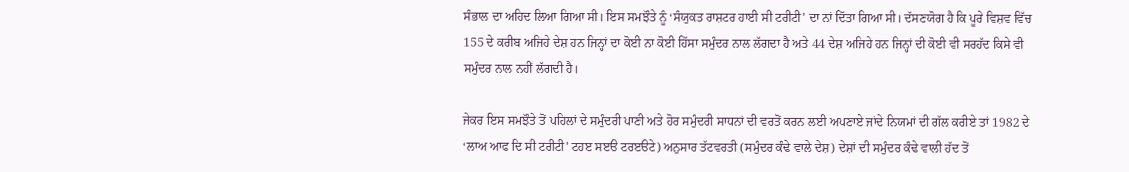ਸੰਭਾਲ ਦਾ ਅਹਿਦ ਲਿਆ ਗਿਆ ਸੀ। ਇਸ ਸਮਝੌਤੇ ਨੂੰ ‘ਸੰਯੁਕਤ ਰਾਸ਼ਟਰ ਹਾਈ ਸੀ ਟਰੀਟੀ’ ਦਾ ਨਾਂ ਦਿੱਤਾ ਗਿਆ ਸੀ। ਦੱਸਣਯੋਗ ਹੈ ਕਿ ਪੂਰੇ ਵਿਸ਼ਵ ਵਿੱਚ 155 ਦੇ ਕਰੀਬ ਅਜਿਹੇ ਦੇਸ਼ ਹਨ ਜਿਨ੍ਹਾਂ ਦਾ ਕੋਈ ਨਾ ਕੋਈ ਹਿੱਸਾ ਸਮੁੰਦਰ ਨਾਲ ਲੱਗਦਾ ਹੈ ਅਤੇ 44 ਦੇਸ਼ ਅਜਿਹੇ ਹਨ ਜਿਨ੍ਹਾਂ ਦੀ ਕੋਈ ਵੀ ਸਰਹੱਦ ਕਿਸੇ ਵੀ ਸਮੁੰਦਰ ਨਾਲ ਨਹੀਂ ਲੱਗਦੀ ਹੈ।

ਜੇਕਰ ਇਸ ਸਮਝੌਤੇ ਤੋਂ ਪਹਿਲਾਂ ਦੇ ਸਮੁੰਦਰੀ ਪਾਣੀ ਅਤੇ ਹੋਰ ਸਮੁੰਦਰੀ ਸਾਧਨਾਂ ਦੀ ਵਰਤੋਂ ਕਰਨ ਲਈ ਅਪਣਾਏ ਜਾਂਦੇ ਨਿਯਮਾਂ ਦੀ ਗੱਲ ਕਰੀਏ ਤਾਂ 1982 ਦੇ ‘ਲਾਅ ਆਫ ਦਿ ਸੀ ਟਰੀਟੀ’ ਟਹੲ ਸੲੳ ਟਰੲੳਟੇ) ਅਨੁਸਾਰ ਤੱਟਵਰਤੀ (ਸਮੁੰਦਰ ਕੰਢੇ ਵਾਲੇ ਦੇਸ਼) ਦੇਸ਼ਾਂ ਦੀ ਸਮੁੰਦਰ ਕੰਢੇ ਵਾਲੀ ਹੱਦ ਤੋਂ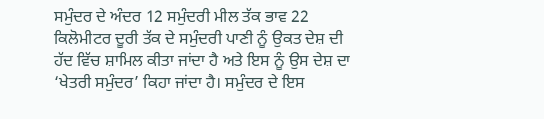ਸਮੁੰਦਰ ਦੇ ਅੰਦਰ 12 ਸਮੁੰਦਰੀ ਮੀਲ ਤੱਕ ਭਾਵ 22 ਕਿਲੋਮੀਟਰ ਦੂਰੀ ਤੱਕ ਦੇ ਸਮੁੰਦਰੀ ਪਾਣੀ ਨੂੰ ਉਕਤ ਦੇਸ਼ ਦੀ ਹੱਦ ਵਿੱਚ ਸ਼ਾਮਿਲ ਕੀਤਾ ਜਾਂਦਾ ਹੈ ਅਤੇ ਇਸ ਨੂੰ ਉਸ ਦੇਸ਼ ਦਾ ‘ਖੇਤਰੀ ਸਮੁੰਦਰ’ ਕਿਹਾ ਜਾਂਦਾ ਹੈ। ਸਮੁੰਦਰ ਦੇ ਇਸ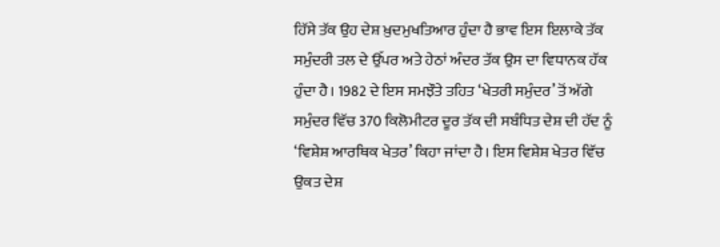ਹਿੱਸੇ ਤੱਕ ਉਹ ਦੇਸ਼ ਖ਼ੁਦਮੁਖਤਿਆਰ ਹੁੰਦਾ ਹੈ ਭਾਵ ਇਸ ਇਲਾਕੇ ਤੱਕ ਸਮੁੰਦਰੀ ਤਲ ਦੇ ਉੱਪਰ ਅਤੇ ਹੇਠਾਂ ਅੰਦਰ ਤੱਕ ਉਸ ਦਾ ਵਿਧਾਨਕ ਹੱਕ ਹੁੰਦਾ ਹੈ। 1982 ਦੇ ਇਸ ਸਮਝੌਤੇ ਤਹਿਤ ‘ਖੇਤਰੀ ਸਮੁੰਦਰ’ ਤੋਂ ਅੱਗੇ ਸਮੁੰਦਰ ਵਿੱਚ 370 ਕਿਲੋਮੀਟਰ ਦੂਰ ਤੱਕ ਦੀ ਸਬੰਧਿਤ ਦੇਸ਼ ਦੀ ਹੱਦ ਨੂੰ ‘ਵਿਸ਼ੇਸ਼ ਆਰਥਿਕ ਖੇਤਰ’ ਕਿਹਾ ਜਾਂਦਾ ਹੈ। ਇਸ ਵਿਸ਼ੇਸ਼ ਖੇਤਰ ਵਿੱਚ ਉਕਤ ਦੇਸ਼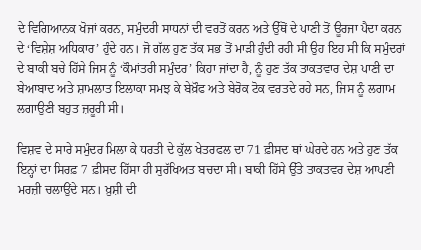ਦੇ ਵਿਗਿਆਨਕ ਖੋਜਾਂ ਕਰਨ, ਸਮੁੰਦਰੀ ਸਾਧਨਾਂ ਦੀ ਵਰਤੋਂ ਕਰਨ ਅਤੇ ਉੱਥੋਂ ਦੇ ਪਾਣੀ ਤੋਂ ਊਰਜਾ ਪੈਦਾ ਕਰਨ ਦੇ ‘ਵਿਸ਼ੇਸ਼ ਅਧਿਕਾਰ’ ਹੁੰਦੇ ਹਨ। ਜੋ ਗੱਲ ਹੁਣ ਤੱਕ ਸਭ ਤੋਂ ਮਾੜੀ ਹੁੰਦੀ ਰਹੀ ਸੀ ਉਹ ਇਹ ਸੀ ਕਿ ਸਮੁੰਦਰਾਂ ਦੇ ਬਾਕੀ ਬਚੇ ਹਿੱਸੇ ਜਿਸ ਨੂੰ ‘ਕੌਮਾਂਤਰੀ ਸਮੁੰਦਰ’ ਕਿਹਾ ਜਾਂਦਾ ਹੈ, ਨੂੰ ਹੁਣ ਤੱਕ ਤਾਕਤਵਾਰ ਦੇਸ਼ ਪਾਣੀ ਦਾ ਬੇਆਬਾਦ ਅਤੇ ਸ਼ਾਮਲਾਤ ਇਲਾਕਾ ਸਮਝ ਕੇ ਬੇਖ਼ੌਫ ਅਤੇ ਬੇਰੋਕ ਟੋਕ ਵਰਤਦੇ ਰਹੇ ਸਨ, ਜਿਸ ਨੂੰ ਲਗਾਮ ਲਗਾਉਣੀ ਬਹੁਤ ਜ਼ਰੂਰੀ ਸੀ।

ਵਿਸ਼ਵ ਦੇ ਸਾਰੇ ਸਮੁੰਦਰ ਮਿਲਾ ਕੇ ਧਰਤੀ ਦੇ ਕੁੱਲ ਖੇਤਰਫਲ ਦਾ 71 ਫ਼ੀਸਦ ਥਾਂ ਘੇਰਦੇ ਹਨ ਅਤੇ ਹੁਣ ਤੱਕ ਇਨ੍ਹਾਂ ਦਾ ਸਿਰਫ਼ 7 ਫ਼ੀਸਦ ਹਿੱਸਾ ਹੀ ਸੁਰੱਖਿਅਤ ਬਚਦਾ ਸੀ। ਬਾਕੀ ਹਿੱਸੇ ਉੱਤੇ ਤਾਕਤਵਰ ਦੇਸ਼ ਆਪਣੀ ਮਰਜ਼ੀ ਚਲਾਉਂਦੇ ਸਨ। ਖ਼ੁਸ਼ੀ ਦੀ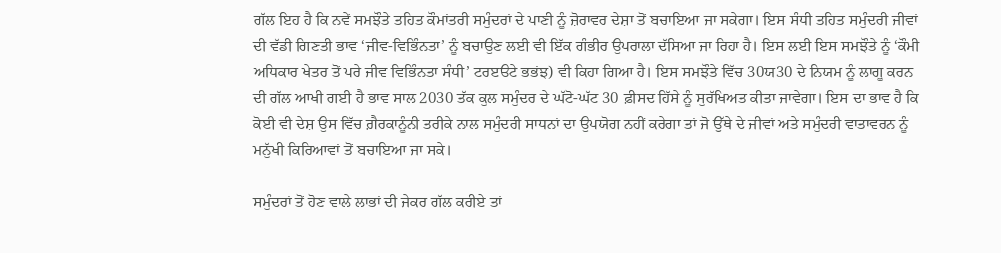ਗੱਲ ਇਹ ਹੈ ਕਿ ਨਵੇਂ ਸਮਝੌਤੇ ਤਹਿਤ ਕੌਮਾਂਤਰੀ ਸਮੁੰਦਰਾਂ ਦੇ ਪਾਣੀ ਨੂੰ ਜ਼ੋਰਾਵਰ ਦੇਸ਼ਾ ਤੋਂ ਬਚਾਇਆ ਜਾ ਸਕੇਗਾ। ਇਸ ਸੰਧੀ ਤਹਿਤ ਸਮੁੰਦਰੀ ਜੀਵਾਂ ਦੀ ਵੱਡੀ ਗਿਣਤੀ ਭਾਵ ‘ਜੀਵ-ਵਿਭਿੰਨਤਾ’ ਨੂੰ ਬਚਾਉਣ ਲਈ ਵੀ ਇੱਕ ਗੰਭੀਰ ਉਪਰਾਲਾ ਦੱਸਿਆ ਜਾ ਰਿਹਾ ਹੈ। ਇਸ ਲਈ ਇਸ ਸਮਝੌਤੇ ਨੂੰ ‘ਕੌਮੀ ਅਧਿਕਾਰ ਖੇਤਰ ਤੋਂ ਪਰੇ ਜੀਵ ਵਿਭਿੰਨਤਾ ਸੰਧੀ’ ਟਰੲੳਟੇ ਭਭਂਝ) ਵੀ ਕਿਹਾ ਗਿਆ ਹੈ। ਇਸ ਸਮਝੌਤੇ ਵਿੱਚ 30ਯ30 ਦੇ ਨਿਯਮ ਨੂੰ ਲਾਗੂ ਕਰਨ ਦੀ ਗੱਲ ਆਖੀ ਗਈ ਹੈ ਭਾਵ ਸਾਲ 2030 ਤੱਕ ਕੁਲ ਸਮੁੰਦਰ ਦੇ ਘੱਟੋ-ਘੱਟ 30 ਫ਼ੀਸਦ ਹਿੱਸੇ ਨੂੰ ਸੁਰੱਖਿਅਤ ਕੀਤਾ ਜਾਵੇਗਾ। ਇਸ ਦਾ ਭਾਵ ਹੈ ਕਿ ਕੋਈ ਵੀ ਦੇਸ਼ ਉਸ ਵਿੱਚ ਗ਼ੈਰਕਾਨੂੰਨੀ ਤਰੀਕੇ ਨਾਲ ਸਮੁੰਦਰੀ ਸਾਧਨਾਂ ਦਾ ਉਪਯੋਗ ਨਹੀਂ ਕਰੇਗਾ ਤਾਂ ਜੋ ਉੱਥੇ ਦੇ ਜੀਵਾਂ ਅਤੇ ਸਮੁੰਦਰੀ ਵਾਤਾਵਰਨ ਨੂੰ ਮਨੁੱਖੀ ਕਿਰਿਆਵਾਂ ਤੋਂ ਬਚਾਇਆ ਜਾ ਸਕੇ।

ਸਮੁੰਦਰਾਂ ਤੋਂ ਹੋਣ ਵਾਲੇ ਲਾਭਾਂ ਦੀ ਜੇਕਰ ਗੱਲ ਕਰੀਏ ਤਾਂ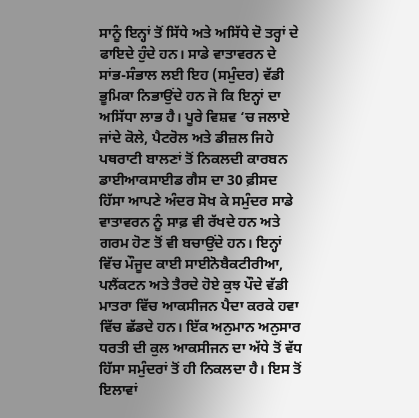ਸਾਨੂੰ ਇਨ੍ਹਾਂ ਤੋਂ ਸਿੱਧੇ ਅਤੇ ਅਸਿੱਧੇ ਦੋ ਤਰ੍ਹਾਂ ਦੇ ਫਾਇਦੇ ਹੁੰਦੇ ਹਨ। ਸਾਡੇ ਵਾਤਾਵਰਨ ਦੇ ਸਾਂਭ-ਸੰਭਾਲ ਲਈ ਇਹ (ਸਮੁੰਦਰ) ਵੱਡੀ ਭੂਮਿਕਾ ਨਿਭਾਉਂਦੇ ਹਨ ਜੋ ਕਿ ਇਨ੍ਹਾਂ ਦਾ ਅਸਿੱਧਾ ਲਾਭ ਹੈ। ਪੂਰੇ ਵਿਸ਼ਵ ‘ਚ ਜਲਾਏ ਜਾਂਦੇ ਕੋਲੇ, ਪੈਟਰੋਲ ਅਤੇ ਡੀਜ਼ਲ ਜਿਹੇ ਪਥਰਾਟੀ ਬਾਲਣਾਂ ਤੋਂ ਨਿਕਲਦੀ ਕਾਰਬਨ ਡਾਈਆਕਸਾਈਡ ਗੈਸ ਦਾ 30 ਫ਼ੀਸਦ ਹਿੱਸਾ ਆਪਣੇ ਅੰਦਰ ਸੋਖ ਕੇ ਸਮੁੰਦਰ ਸਾਡੇ ਵਾਤਾਵਰਨ ਨੂੰ ਸਾਫ਼ ਵੀ ਰੱਖਦੇ ਹਨ ਅਤੇ ਗਰਮ ਹੋਣ ਤੋਂ ਵੀ ਬਚਾਉਂਦੇ ਹਨ। ਇਨ੍ਹਾਂ ਵਿੱਚ ਮੌਜੂਦ ਕਾਈ ਸਾਈਨੋਬੈਕਟੀਰੀਆ, ਪਲੈਂਕਟਨ ਅਤੇ ਤੈਰਦੇ ਹੋਏ ਕੁਝ ਪੌਦੇ ਵੱਡੀ ਮਾਤਰਾ ਵਿੱਚ ਆਕਸੀਜਨ ਪੈਦਾ ਕਰਕੇ ਹਵਾ ਵਿੱਚ ਛੱਡਦੇ ਹਨ। ਇੱਕ ਅਨੁਮਾਨ ਅਨੁਸਾਰ ਧਰਤੀ ਦੀ ਕੁਲ ਆਕਸੀਜਨ ਦਾ ਅੱਧੇ ਤੋਂ ਵੱਧ ਹਿੱਸਾ ਸਮੁੰਦਰਾਂ ਤੋਂ ਹੀ ਨਿਕਲਦਾ ਹੈ। ਇਸ ਤੋਂ ਇਲਾਵਾਂ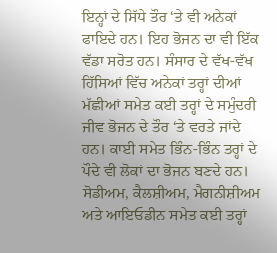ਇਨ੍ਹਾਂ ਦੇ ਸਿੱਧੇ ਤੌਰ ‘ਤੇ ਵੀ ਅਨੇਕਾਂ ਫਾਇਦੇ ਹਨ। ਇਹ ਭੋਜਨ ਦਾ ਵੀ ਇੱਕ ਵੱਡਾ ਸਰੋਤ ਹਨ। ਸੰਸਾਰ ਦੇ ਵੱਖ-ਵੱਖ ਹਿੱਸਿਆਂ ਵਿੱਚ ਅਨੇਕਾਂ ਤਰ੍ਹਾਂ ਦੀਆਂ ਮੱਛੀਆਂ ਸਮੇਤ ਕਈ ਤਰ੍ਹਾਂ ਦੇ ਸਮੁੰਦਰੀ ਜੀਵ ਭੋਜਨ ਦੇ ਤੌਰ ‘ਤੇ ਵਰਤੇ ਜਾਂਦੇ ਹਨ। ਕਾਈ ਸਮੇਤ ਭਿੰਨ-ਭਿੰਨ ਤਰ੍ਹਾਂ ਦੇ ਪੌਦੇ ਵੀ ਲੋਕਾਂ ਦਾ ਭੋਜਨ ਬਣਦੇ ਹਨ। ਸੋਡੀਅਮ, ਕੈਲਸ਼ੀਅਮ, ਮੈਗਨੀਸ਼ੀਅਮ ਅਤੇ ਆਇਓਡੀਨ ਸਮੇਤ ਕਈ ਤਰ੍ਹਾਂ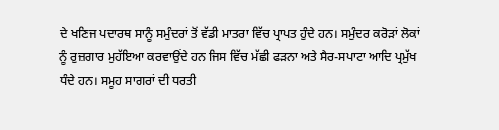ਦੇ ਖਣਿਜ ਪਦਾਰਥ ਸਾਨੂੰ ਸਮੁੰਦਰਾਂ ਤੋਂ ਵੱਡੀ ਮਾਤਰਾ ਵਿੱਚ ਪ੍ਰਾਪਤ ਹੁੰਦੇ ਹਨ। ਸਮੁੰਦਰ ਕਰੋੜਾਂ ਲੋਕਾਂ ਨੂੰ ਰੁਜ਼ਗਾਰ ਮੁਹੱਇਆ ਕਰਵਾਉਂਦੇ ਹਨ ਜਿਸ ਵਿੱਚ ਮੱਛੀ ਫੜਨਾ ਅਤੇ ਸੈਰ-ਸਪਾਟਾ ਆਦਿ ਪ੍ਰਮੁੱਖ ਧੰਦੇ ਹਨ। ਸਮੂਹ ਸਾਗਰਾਂ ਦੀ ਧਰਤੀ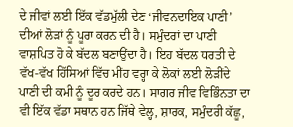ਦੇ ਜੀਵਾਂ ਲਈ ਇੱਕ ਵੱਡਮੁੱਲੀ ਦੇਣ ‘ਜੀਵਨਦਾਇਕ ਪਾਣੀ’ ਦੀਆਂ ਲੋੜਾਂ ਨੂੰ ਪੂਰਾ ਕਰਨ ਦੀ ਹੈ। ਸਮੁੰਦਰਾਂ ਦਾ ਪਾਣੀ ਵਾਸ਼ਪਿਤ ਹੋ ਕੇ ਬੱਦਲ ਬਣਾਉਂਦਾ ਹੈ। ਇਹ ਬੱਦਲ ਧਰਤੀ ਦੇ ਵੱਖ-ਵੱਖ ਹਿੱਸਿਆਂ ਵਿੱਚ ਮੀਂਹ ਵਰ੍ਹਾ ਕੇ ਲੋਕਾਂ ਲਈ ਲੋੜੀਂਦੇ ਪਾਣੀ ਦੀ ਕਮੀ ਨੂੰ ਦੂਰ ਕਰਦੇ ਹਨ। ਸਾਗਰ ਜੀਵ ਵਿਭਿੰਨਤਾ ਦਾ ਵੀ ਇੱਕ ਵੱਡਾ ਸਥਾਨ ਹਨ ਜਿੱਥੇ ਵੇਲ੍ਹ, ਸ਼ਾਰਕ, ਸਮੁੰਦਰੀ ਕੱਛੂ,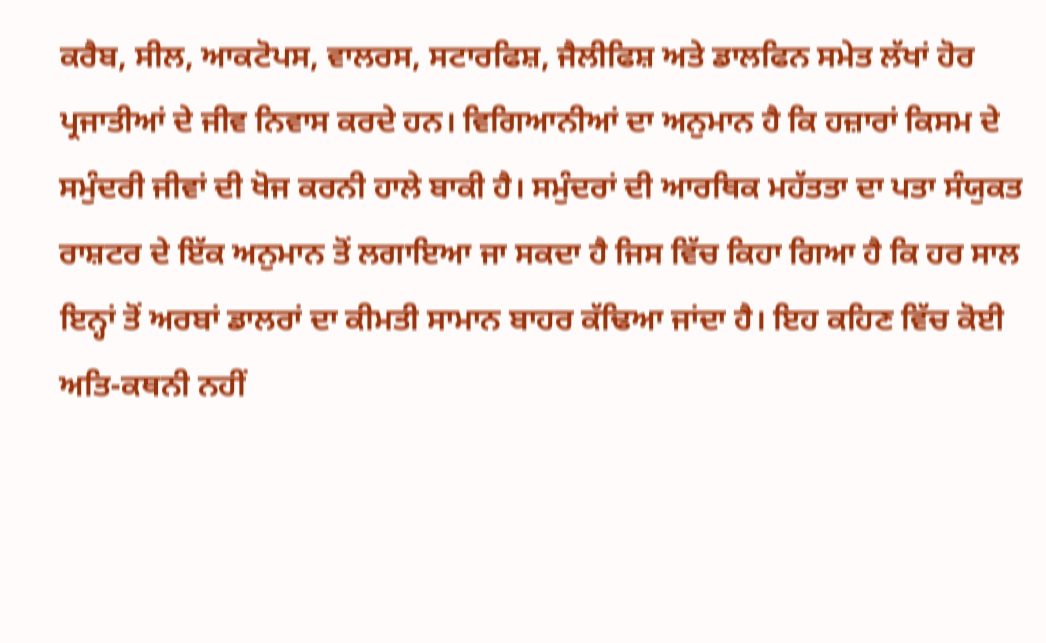ਕਰੈਬ, ਸੀਲ, ਆਕਟੋਪਸ, ਵਾਲਰਸ, ਸਟਾਰਫਿਸ਼, ਜੈਲੀਫਿਸ਼ ਅਤੇ ਡਾਲਫਿਨ ਸਮੇਤ ਲੱਖਾਂ ਹੋਰ ਪ੍ਰਜਾਤੀਆਂ ਦੇ ਜੀਵ ਨਿਵਾਸ ਕਰਦੇ ਹਨ। ਵਿਗਿਆਨੀਆਂ ਦਾ ਅਨੁਮਾਨ ਹੈ ਕਿ ਹਜ਼ਾਰਾਂ ਕਿਸਮ ਦੇ ਸਮੁੰਦਰੀ ਜੀਵਾਂ ਦੀ ਖੋਜ ਕਰਨੀ ਹਾਲੇ ਬਾਕੀ ਹੈ। ਸਮੁੰਦਰਾਂ ਦੀ ਆਰਥਿਕ ਮਹੱਤਤਾ ਦਾ ਪਤਾ ਸੰਯੁਕਤ ਰਾਸ਼ਟਰ ਦੇ ਇੱਕ ਅਨੁਮਾਨ ਤੋਂ ਲਗਾਇਆ ਜਾ ਸਕਦਾ ਹੈ ਜਿਸ ਵਿੱਚ ਕਿਹਾ ਗਿਆ ਹੈ ਕਿ ਹਰ ਸਾਲ ਇਨ੍ਹਾਂ ਤੋਂ ਅਰਬਾਂ ਡਾਲਰਾਂ ਦਾ ਕੀਮਤੀ ਸਾਮਾਨ ਬਾਹਰ ਕੱਢਿਆ ਜਾਂਦਾ ਹੈ। ਇਹ ਕਹਿਣ ਵਿੱਚ ਕੋਈ ਅਤਿ-ਕਥਨੀ ਨਹੀਂ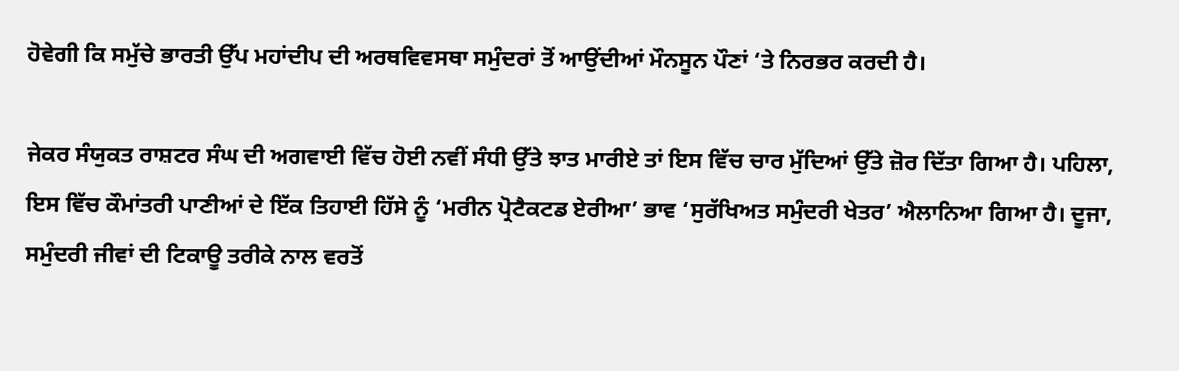ਹੋਵੇਗੀ ਕਿ ਸਮੁੱਚੇ ਭਾਰਤੀ ਉੱਪ ਮਹਾਂਦੀਪ ਦੀ ਅਰਥਵਿਵਸਥਾ ਸਮੁੰਦਰਾਂ ਤੋਂ ਆਉਂਦੀਆਂ ਮੌਨਸੂਨ ਪੌਣਾਂ ‘ਤੇ ਨਿਰਭਰ ਕਰਦੀ ਹੈ।

ਜੇਕਰ ਸੰਯੁਕਤ ਰਾਸ਼ਟਰ ਸੰਘ ਦੀ ਅਗਵਾਈ ਵਿੱਚ ਹੋਈ ਨਵੀਂ ਸੰਧੀ ਉੱਤੇ ਝਾਤ ਮਾਰੀਏ ਤਾਂ ਇਸ ਵਿੱਚ ਚਾਰ ਮੁੱਦਿਆਂ ਉੱਤੇ ਜ਼ੋਰ ਦਿੱਤਾ ਗਿਆ ਹੈ। ਪਹਿਲਾ, ਇਸ ਵਿੱਚ ਕੌਮਾਂਤਰੀ ਪਾਣੀਆਂ ਦੇ ਇੱਕ ਤਿਹਾਈ ਹਿੱਸੇ ਨੂੰ ‘ਮਰੀਨ ਪ੍ਰੋਟੈਕਟਡ ਏਰੀਆ’ ਭਾਵ ‘ਸੁਰੱਖਿਅਤ ਸਮੁੰਦਰੀ ਖੇਤਰ’ ਐਲਾਨਿਆ ਗਿਆ ਹੈ। ਦੂਜਾ, ਸਮੁੰਦਰੀ ਜੀਵਾਂ ਦੀ ਟਿਕਾਊ ਤਰੀਕੇ ਨਾਲ ਵਰਤੋਂ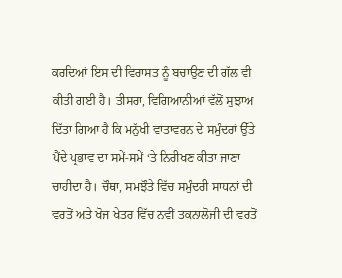ਕਰਦਿਆਂ ਇਸ ਦੀ ਵਿਰਾਸਤ ਨੂੰ ਬਚਾਉਣ ਦੀ ਗੱਲ ਵੀ ਕੀਤੀ ਗਈ ਹੈ। ਤੀਸਰਾ, ਵਿਗਿਆਨੀਆਂ ਵੱਲੋਂ ਸੁਝਾਅ ਦਿੱਤਾ ਗਿਆ ਹੈ ਕਿ ਮਨੁੱਖੀ ਵਾਤਾਵਰਨ ਦੇ ਸਮੁੰਦਰਾਂ ਉੱਤੇ ਪੈਂਦੇ ਪ੍ਰਭਾਵ ਦਾ ਸਮੇਂ-ਸਮੇਂ ‘ਤੇ ਨਿਰੀਖਣ ਕੀਤਾ ਜਾਣਾ ਚਾਹੀਦਾ ਹੈ। ਚੌਥਾ, ਸਮਝੌਤੇ ਵਿੱਚ ਸਮੁੰਦਰੀ ਸਾਧਨਾਂ ਦੀ ਵਰਤੋਂ ਅਤੇ ਖੋਜ ਖੇਤਰ ਵਿੱਚ ਨਵੀਂ ਤਕਨਾਲੋਜੀ ਦੀ ਵਰਤੋਂ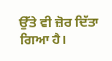ਉੱਤੇ ਵੀ ਜ਼ੋਰ ਦਿੱਤਾ ਗਿਆ ਹੈ।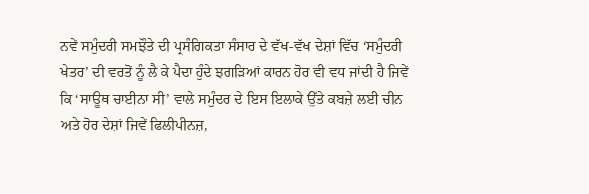ਨਵੇਂ ਸਮੁੰਦਰੀ ਸਮਝੌਤੇ ਦੀ ਪ੍ਰਸੰਗਿਕਤਾ ਸੰਸਾਰ ਦੇ ਵੱਖ-ਵੱਖ ਦੇਸ਼ਾਂ ਵਿੱਚ ‘ਸਮੁੰਦਰੀ ਖੇਤਰ’ ਦੀ ਵਰਤੋਂ ਨੂੰ ਲੈ ਕੇ ਪੈਦਾ ਹੁੰਦੇ ਝਗੜਿਆਂ ਕਾਰਨ ਹੋਰ ਵੀ ਵਧ ਜਾਂਦੀ ਹੈ ਜਿਵੇਂ ਕਿ ‘ਸਾਊਥ ਚਾਈਨਾ ਸੀ’ ਵਾਲੇ ਸਮੁੰਦਰ ਦੇ ਇਸ ਇਲਾਕੇ ਉੱਤੇ ਕਬਜ਼ੇ ਲਈ ਚੀਨ ਅਤੇ ਹੋਰ ਦੇਸ਼ਾਂ ਜਿਵੇਂ ਫਿਲੀਪੀਨਜ਼,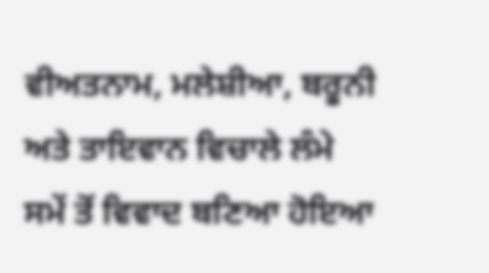ਵੀਅਤਨਾਮ, ਮਲੇਸ਼ੀਆ, ਬਰੂਨੀ ਅਤੇ ਤਾਇਵਾਨ ਵਿਚਾਲੇ ਲੰਮੇ ਸਮੇਂ ਤੋਂ ਵਿਵਾਦ ਬਣਿਆ ਹੋਇਆ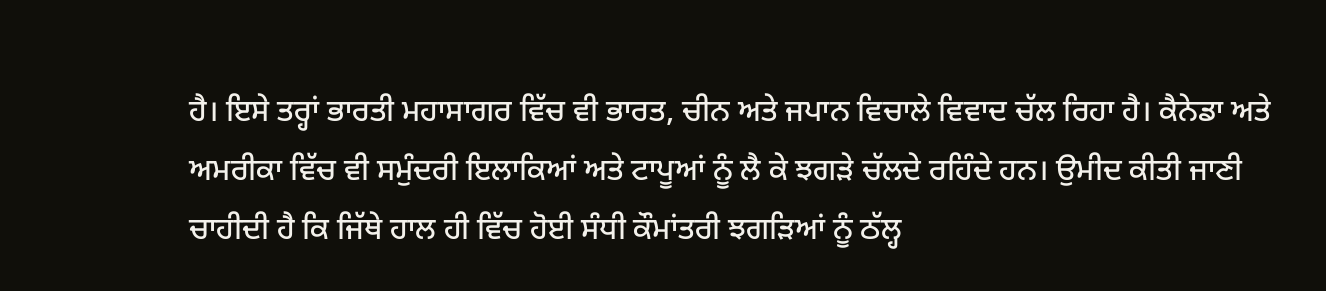ਹੈ। ਇਸੇ ਤਰ੍ਹਾਂ ਭਾਰਤੀ ਮਹਾਸਾਗਰ ਵਿੱਚ ਵੀ ਭਾਰਤ, ਚੀਨ ਅਤੇ ਜਪਾਨ ਵਿਚਾਲੇ ਵਿਵਾਦ ਚੱਲ ਰਿਹਾ ਹੈ। ਕੈਨੇਡਾ ਅਤੇ ਅਮਰੀਕਾ ਵਿੱਚ ਵੀ ਸਮੁੰਦਰੀ ਇਲਾਕਿਆਂ ਅਤੇ ਟਾਪੂਆਂ ਨੂੰ ਲੈ ਕੇ ਝਗੜੇ ਚੱਲਦੇ ਰਹਿੰਦੇ ਹਨ। ਉਮੀਦ ਕੀਤੀ ਜਾਣੀ ਚਾਹੀਦੀ ਹੈ ਕਿ ਜਿੱਥੇ ਹਾਲ ਹੀ ਵਿੱਚ ਹੋਈ ਸੰਧੀ ਕੌਮਾਂਤਰੀ ਝਗੜਿਆਂ ਨੂੰ ਠੱਲ੍ਹ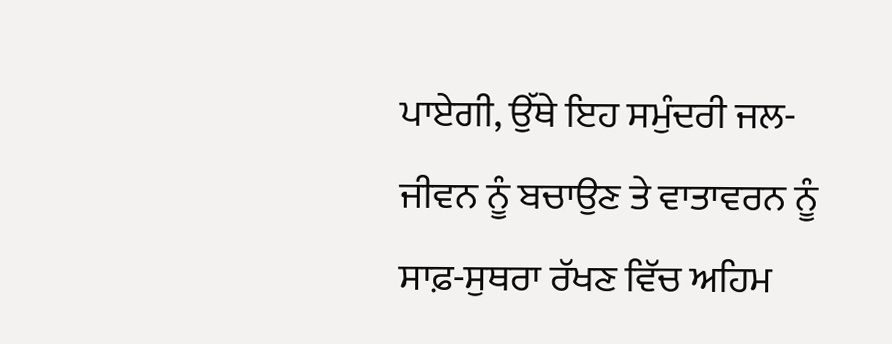ਪਾਏਗੀ, ਉੱਥੇ ਇਹ ਸਮੁੰਦਰੀ ਜਲ-ਜੀਵਨ ਨੂੰ ਬਚਾਉਣ ਤੇ ਵਾਤਾਵਰਨ ਨੂੰ ਸਾਫ਼-ਸੁਥਰਾ ਰੱਖਣ ਵਿੱਚ ਅਹਿਮ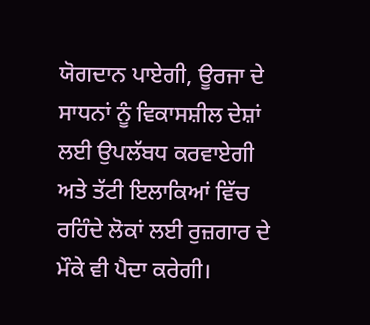ਯੋਗਦਾਨ ਪਾਏਗੀ, ਊਰਜਾ ਦੇ ਸਾਧਨਾਂ ਨੂੰ ਵਿਕਾਸਸ਼ੀਲ ਦੇਸ਼ਾਂ ਲਈ ਉਪਲੱਬਧ ਕਰਵਾਏਗੀ ਅਤੇ ਤੱਟੀ ਇਲਾਕਿਆਂ ਵਿੱਚ ਰਹਿੰਦੇ ਲੋਕਾਂ ਲਈ ਰੁਜ਼ਗਾਰ ਦੇ ਮੌਕੇ ਵੀ ਪੈਦਾ ਕਰੇਗੀ।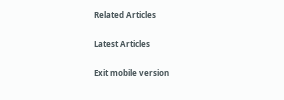Related Articles

Latest Articles

Exit mobile version